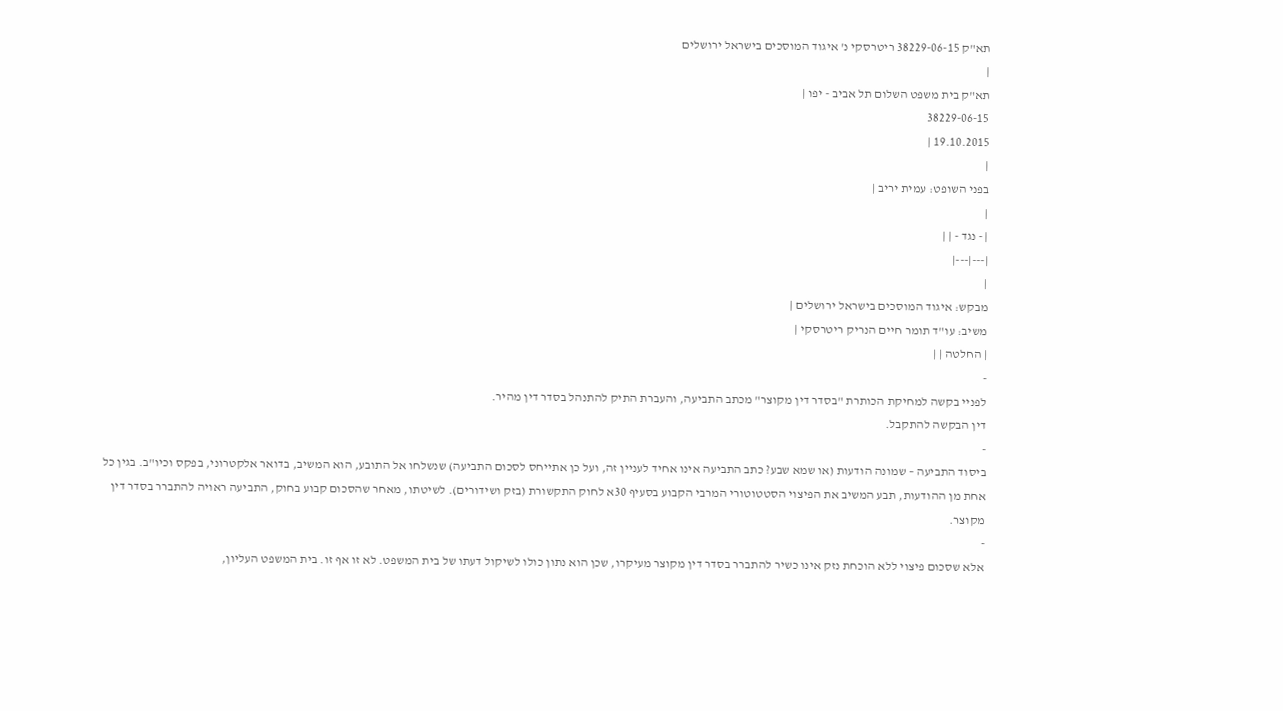תא"ק 38229-06-15 ריטרסקי נ' איגוד המוסכים בישראל ירושלים
|
תא"ק בית משפט השלום תל אביב - יפו |
38229-06-15
19.10.2015 |
|
בפני השופט: עמית יריב |
|
| - נגד - | |
|---|---|
|
מבקש: איגוד המוסכים בישראל ירושלים |
משיב: עו"ד תומר חיים הנריק ריטרסקי |
| החלטה | |
-
לפניי בקשה למחיקת הכותרת "בסדר דין מקוצר" מכתב התביעה, והעברת התיק להתנהל בסדר דין מהיר.
דין הבקשה להתקבל.
-
ביסוד התביעה – שמונה הודעות (או שמא שבע? כתב התביעה אינו אחיד לעניין זה, ועל כן אתייחס לסכום התביעה) שנשלחו אל התובע, הוא המשיב, בדואר אלקטרוני, בפקס וכיו"ב. בגין כל אחת מן ההודעות, תבע המשיב את הפיצוי הסטטוטורי המרבי הקבוע בסעיף 30א לחוק התקשורת (בזק ושידורים). לשיטתו, מאחר שהסכום קבוע בחוק, התביעה ראויה להתברר בסדר דין מקוצר.
-
אלא שסכום פיצוי ללא הוכחת נזק אינו כשיר להתברר בסדר דין מקוצר מעיקרו, שכן הוא נתון כולו לשיקול דעתו של בית המשפט. לא זו אף זו. בית המשפט העליון,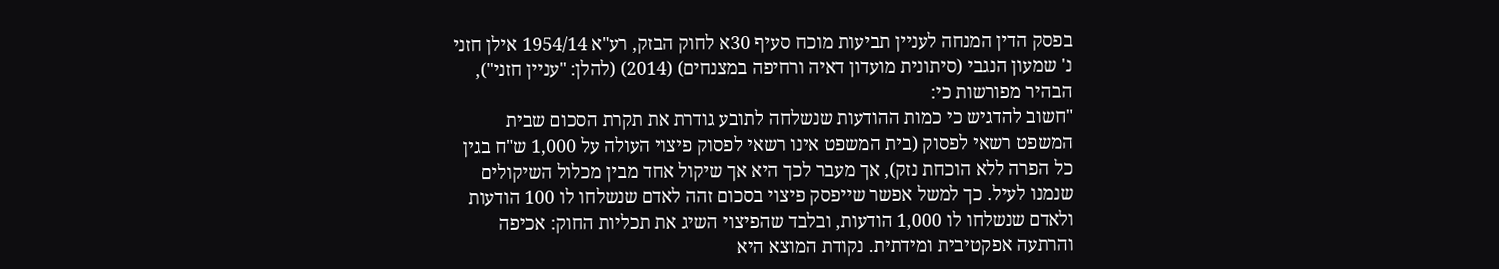בפסק הדין המנחה לעניין תביעות מוכח סעיף 30א לחוק הבזק, רע"א 1954/14 אילן חזני נ' שמעון הנגבי (סיתונית מועדון דאיה ורחיפה במצנחים) (2014) (להלן: "עניין חזני"), הבהיר מפורשות כי:
"חשוב להדגיש כי כמות ההודעות שנשלחה לתובע גודרת את תקרת הסכום שבית המשפט רשאי לפסוק (בית המשפט אינו רשאי לפסוק פיצוי העולה על 1,000 ש"ח בגין כל הפרה ללא הוכחת נזק), אך מעבר לכך היא אך שיקול אחד מבין מכלול השיקולים שנמנו לעיל. כך למשל אפשר שייפסק פיצוי בסכום זהה לאדם שנשלחו לו 100 הודעות ולאדם שנשלחו לו 1,000 הודעות, ובלבד שהפיצוי השיג את תכליות החוק: אכיפה והרתעה אפקטיבית ומידתית. נקודת המוצא היא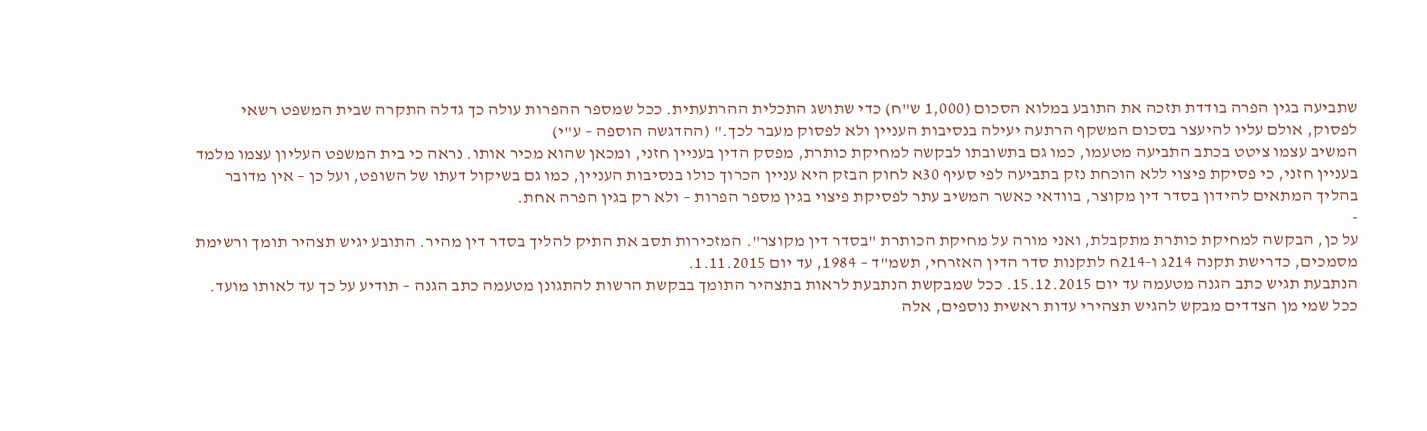שתביעה בגין הפרה בודדת תזכה את התובע במלוא הסכום (1,000 ש"ח) כדי שתושג התכלית ההרתעתית. ככל שמספר ההפרות עולה כך גדלה התקרה שבית המשפט רשאי לפסוק, אולם עליו להיעצר בסכום המשקף הרתעה יעילה בנסיבות העניין ולא לפסוק מעבר לכך." (ההדגשה הוספה – ע"י)
המשיב עצמו ציטט בכתב התביעה מטעמו, כמו גם בתשובתו לבקשה למחיקת כותרת, מפסק הדין בעניין חזני, ומכאן שהוא מכיר אותו. נראה כי בית המשפט העליון עצמו מלמד בעניין חזני, כי פסיקת פיצוי ללא הוכחת נזק בתביעה לפי סעיף 30א לחוק הבזק היא עניין הכרוך כולו בנסיבות העניין, כמו גם בשיקול דעתו של השופט, ועל כן – אין מדובר בהליך המתאים להידון בסדר דין מקוצר, בוודאי כאשר המשיב עתר לפסיקת פיצוי בגין מספר הפרות – ולא רק בגין הפרה אחת.
-
על כן, הבקשה למחיקת כותרת מתקבלת, ואני מורה על מחיקת הכותרת "בסדר דין מקוצר". המזכירות תסב את התיק להליך בסדר דין מהיר. התובע יגיש תצהיר תומך ורשימת מסמכים, כדרישת תקנה 214ג ו-214ח לתקנות סדר הדין האזרחי, תשמ"ד – 1984, עד יום 1.11.2015.
הנתבעת תגיש כתב הגנה מטעמה עד יום 15.12.2015. ככל שמבקשת הנתבעת לראות בתצהיר התומך בבקשת הרשות להתגונן מטעמה כתב הגנה – תודיע על כך עד לאותו מועד.
ככל שמי מן הצדדים מבקש להגיש תצהירי עדות ראשית נוספים, אלה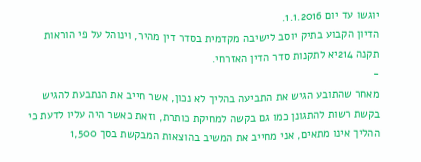יוגשו עד יום 1.1.2016.
הדיון הקבוע בתיק יוסב לישיבה מקדמית בסדר דין מהיר, וינוהל על פי הוראות תקנה 214יא לתקנות סדר הדין האזרחי.
-
מאחר שהתובע הגיש את התביעה בהליך לא נכון, אשר חייב את הנתבעת להגיש בקשת רשות להתגונן כמו גם בקשה למחיקת כותרת, וזאת כאשר היה עליו לדעת כי ההליך אינו מתאים, אני מחייב את המשיב בהוצאות המבקשת בסך 1,500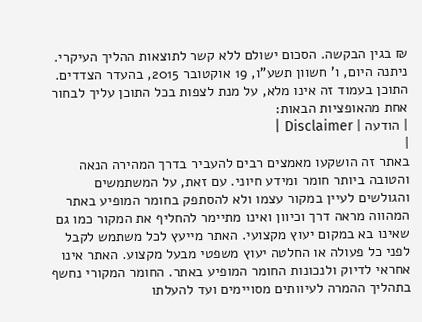₪ בגין הבקשה. הסכום ישולם ללא קשר לתוצאות ההליך העיקרי.
ניתנה היום, ו' חשוון תשע"ו, 19 אוקטובר 2015, בהעדר הצדדים.
התוכן בעמוד זה אינו מלא, על מנת לצפות בכל התוכן עליך לבחור אחת מהאופציות הבאות:
| הודעה | Disclaimer |
|
באתר זה הושקעו מאמצים רבים להעביר בדרך המהירה הנאה והטובה ביותר חומר ומידע חיוני. עם זאת, על המשתמשים והגולשים לעיין במקור עצמו ולא להסתפק בחומר המופיע באתר המהווה מראה דרך וכיוון ואינו מתיימר להחליף את המקור כמו גם שאינו בא במקום יעוץ מקצועי. האתר מייעץ לכל משתמש לקבל לפני כל פעולה או החלטה יעוץ משפטי מבעל מקצוע. האתר אינו אחראי לדיוק ולנכונות החומר המופיע באתר. החומר המקורי נחשף בתהליך ההמרה לעיוותים מסויימים ועד להעלתו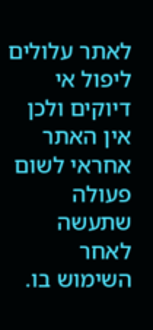לאתר עלולים ליפול אי דיוקים ולכן אין האתר אחראי לשום פעולה שתעשה לאחר השימוש בו.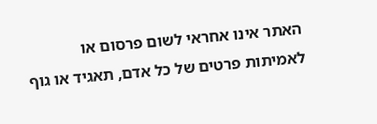האתר אינו אחראי לשום פרסום או לאמיתות פרטים של כל אדם, תאגיד או גוף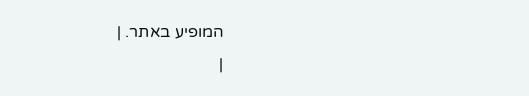המופיע באתר. |
|